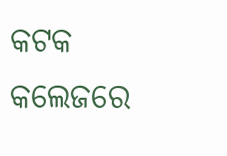କଟକ
କଲେଜରେ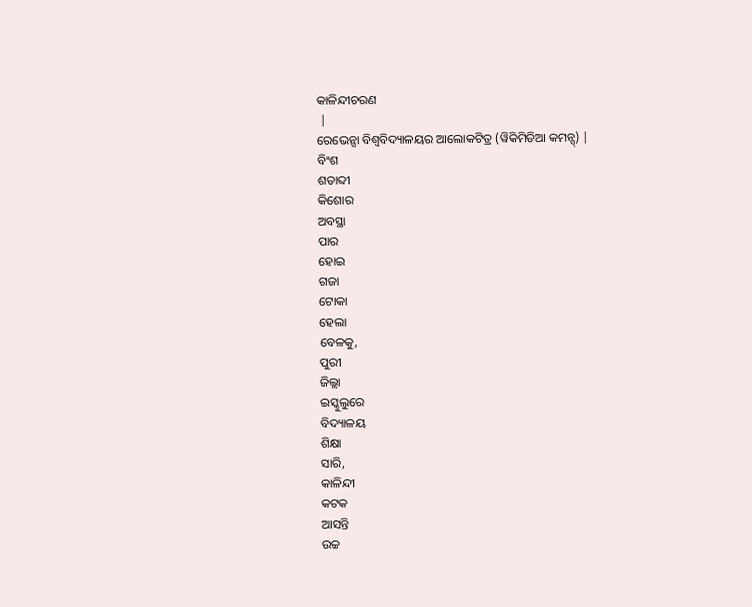କାଳିନ୍ଦୀଚରଣ
 |
ରେଭେନ୍ସା ବିଶ୍ୱବିଦ୍ୟାଳୟର ଆଲୋକଟିତ୍ର (ୱିକିମିଡିଆ କମନ୍ସ୍) |
ବିଂଶ
ଶତାବ୍ଦୀ
କିଶୋର
ଅବସ୍ଥା
ପାର
ହୋଇ
ଗଜା
ଟୋକା
ହେଲା
ବେଳକୁ,
ପୁରୀ
ଜିଲ୍ଲା
ଇସ୍କୁଲୁରେ
ବିଦ୍ୟାଳୟ
ଶିକ୍ଷା
ସାରି,
କାଳିନ୍ଦୀ
କଟକ
ଆସନ୍ତି
ଉଚ୍ଚ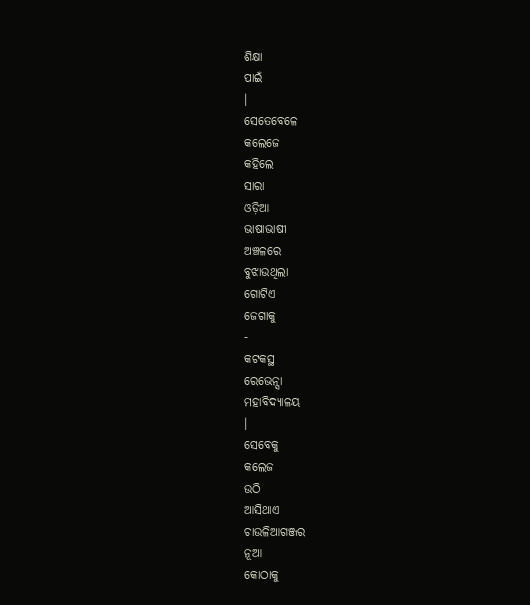ଶିକ୍ଷା
ପାଇଁ
।
ସେତେବେଳେ
କଲେଜେ
କହିଲେ
ସାରା
ଓଡ଼ିଆ
ଭାଷାଭାଷୀ
ଅଞ୍ଚଳରେ
ବୁଝାଉଥିଲା
ଗୋଟିଏ
ଜେଗାକୁ
-
କଟକସ୍ଥ
ରେଭେନ୍ସା
ମହାବିଦ୍ୟାଳୟ
।
ସେବେକୁ
କଲେଜ
ଉଠି
ଆସିଥାଏ
ଚାଉଳିଆଗଞ୍ଜର
ନୂଆ
କୋଠାକୁ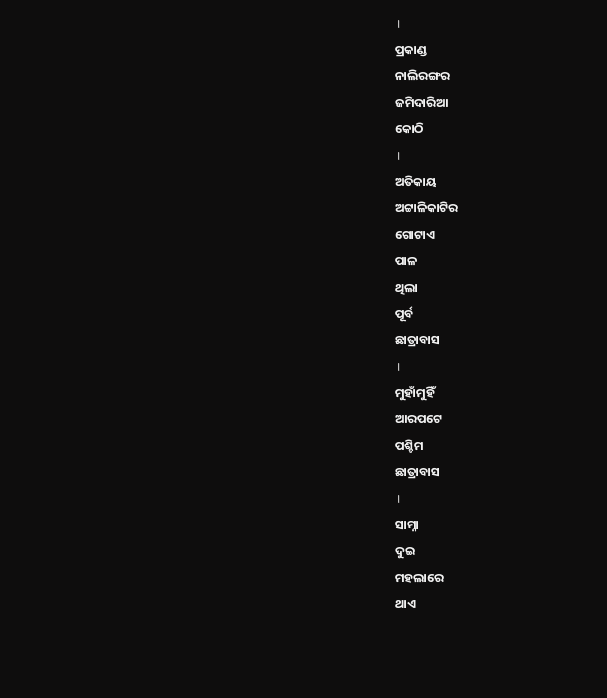।
ପ୍ରକାଣ୍ଡ
ନାଲିରଙ୍ଗର
ଜମିଦାରିଆ
କୋଠି
।
ଅତିକାୟ
ଅଟ୍ଟାଳିକାଟିର
ଗୋଟାଏ
ପାଳ
ଥିଲା
ପୂର୍ବ
ଛାତ୍ରାବାସ
।
ମୁହାଁମୁହିଁ
ଆରପଟେ
ପଶ୍ଚିମ
ଛାତ୍ରାବାସ
।
ସାମ୍ନା
ଦୁଇ
ମହଲାରେ
ଥାଏ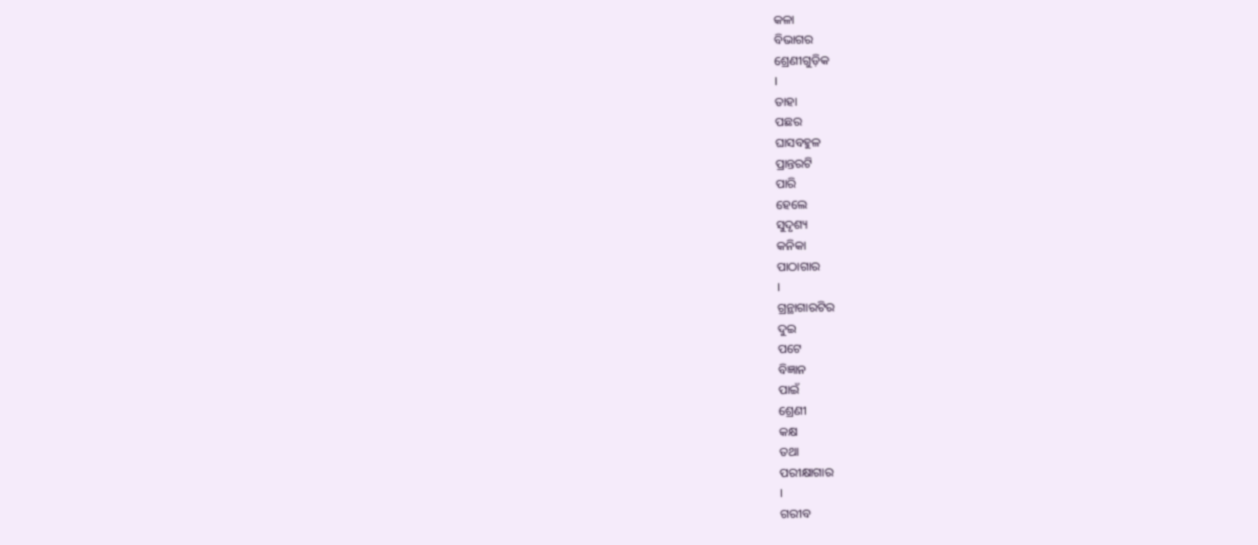କଳା
ବିଭାଗର
ଶ୍ରେଣୀଗୁଡ଼ିକ
।
ତାହା
ପଛର
ଘାସବହୁଳ
ପ୍ରାନ୍ତରଟି
ପାରି
ହେଲେ
ସୁଦୃଶ୍ୟ
କନିକା
ପାଠାଗାର
।
ଗ୍ରନ୍ଥାଗାରଟିର
ଦୁଇ
ପଟେ
ବିଜ୍ଞାନ
ପାଇଁ
ଶ୍ରେଣୀ
କକ୍ଷ
ତଥା
ପରୀକ୍ଷାଗାର
।
ଗରୀବ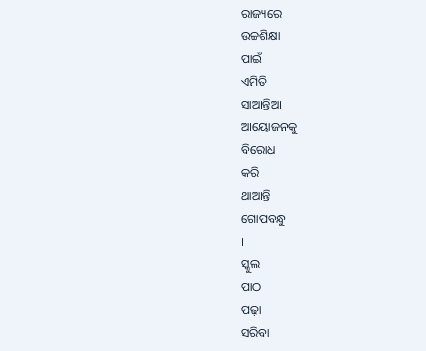ରାଜ୍ୟରେ
ଉଚ୍ଚଶିକ୍ଷା
ପାଇଁ
ଏମିତି
ସାଆନ୍ତିଆ
ଆୟୋଜନକୁ
ବିରୋଧ
କରି
ଥାଆନ୍ତି
ଗୋପବନ୍ଧୁ
।
ସ୍କୁଲ
ପାଠ
ପଢ଼ା
ସରିବା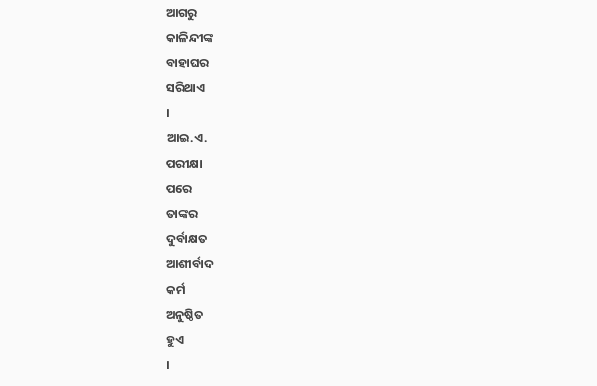ଆଗରୁ
କାଳିନ୍ଦୀଙ୍କ
ବାହାଘର
ସରିଥାଏ
।
ଆଇ.ଏ.
ପରୀକ୍ଷା
ପରେ
ତାଙ୍କର
ଦୁର୍ବାକ୍ଷତ
ଆଶୀର୍ବାଦ
କର୍ମ
ଅନୁଷ୍ଠିତ
ହୁଏ
।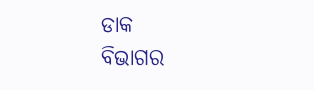ଡାକ
ବିଭାଗର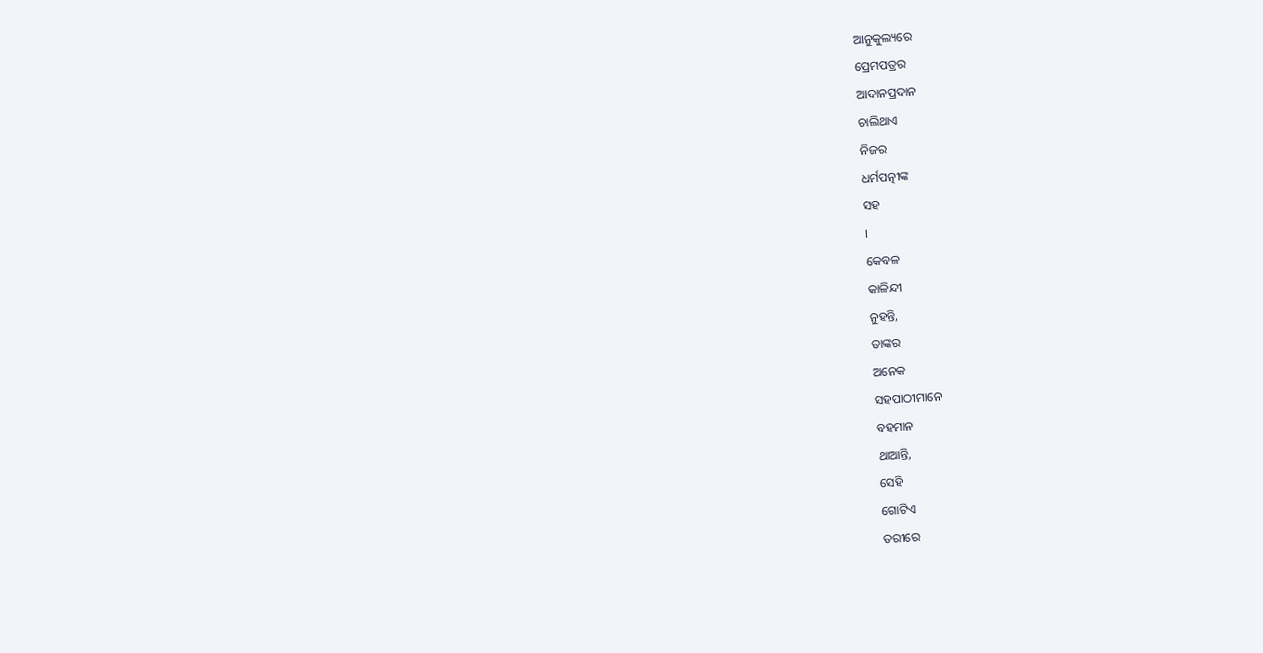ଆନୁକୁଲ୍ୟରେ
ପ୍ରେମପତ୍ରର
ଆଦାନପ୍ରଦାନ
ଚାଲିଥାଏ
ନିଜର
ଧର୍ମପତ୍ନୀଙ୍କ
ସହ
।
କେବଳ
କାଳିନ୍ଦୀ
ନୁହନ୍ତି,
ତାଙ୍କର
ଅନେକ
ସହପାଠୀମାନେ
ବହମାନ
ଥାଆନ୍ତି,
ସେହି
ଗୋଟିଏ
ତରୀରେ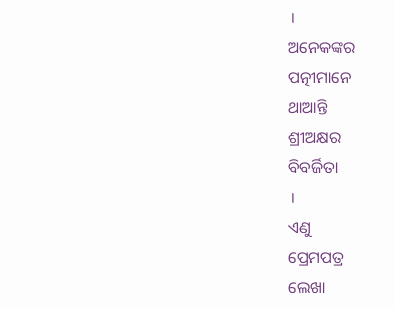।
ଅନେକଙ୍କର
ପତ୍ନୀମାନେ
ଥାଆନ୍ତି
ଶ୍ରୀଅକ୍ଷର
ବିବର୍ଜିତା
।
ଏଣୁ
ପ୍ରେମପତ୍ର
ଲେଖା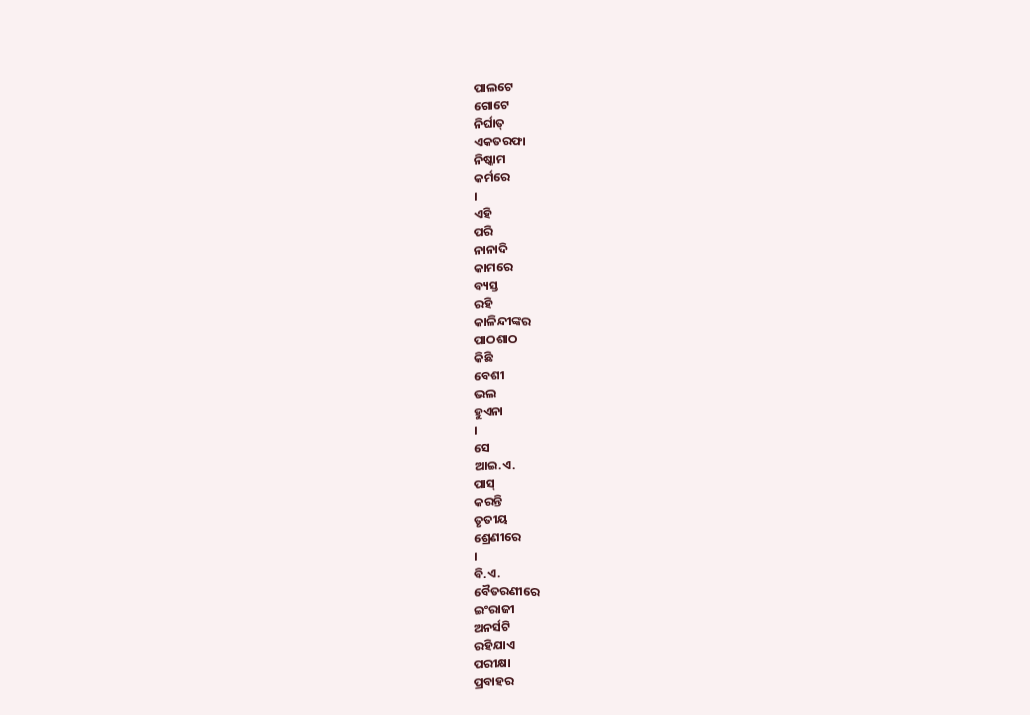ପାଲଟେ
ଗୋଟେ
ନିର୍ଘାତ୍
ଏକତରଫା
ନିଷ୍କାମ
କର୍ମରେ
।
ଏହି
ପରି
ନାନାଦି
କାମରେ
ବ୍ୟସ୍ତ
ରହି
କାଳିନ୍ଦୀଙ୍କର
ପାଠଶାଠ
କିଛି
ବେଶୀ
ଭଲ
ହୁଏନା
।
ସେ
ଆଇ.ଏ.
ପାସ୍
କରନ୍ତି
ତୃତୀୟ
ଶ୍ରେଣୀରେ
।
ବି.ଏ.
ବୈତରଣୀରେ
ଇଂରାଜୀ
ଅନର୍ସଟି
ରହିଯାଏ
ପରୀକ୍ଷା
ପ୍ରବାହର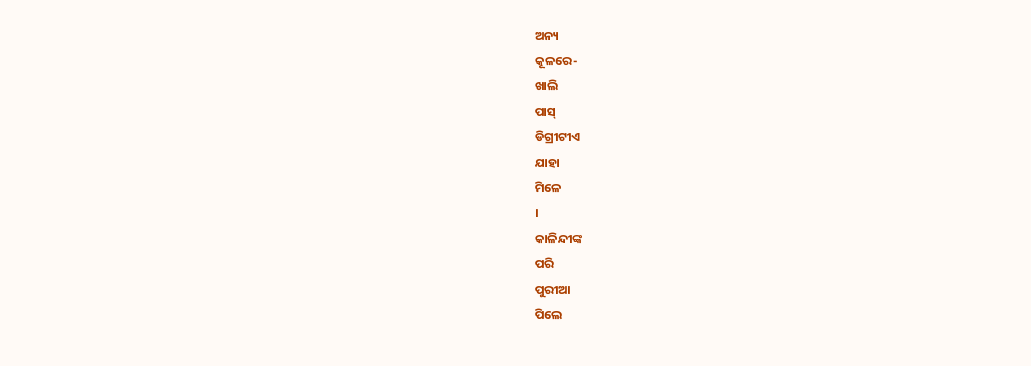ଅନ୍ୟ
କୂଳରେ-
ଖାଲି
ପାସ୍
ଡିଗ୍ରୀଟୀଏ
ଯାହା
ମିଳେ
।
କାଳିନ୍ଦୀଙ୍କ
ପରି
ପୁରୀଆ
ପିଲେ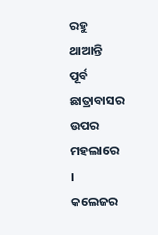ରହୁ
ଥାଆନ୍ତି
ପୂର୍ବ
ଛାତ୍ରାବାସର
ଉପର
ମହଲାରେ
।
କଲେଜର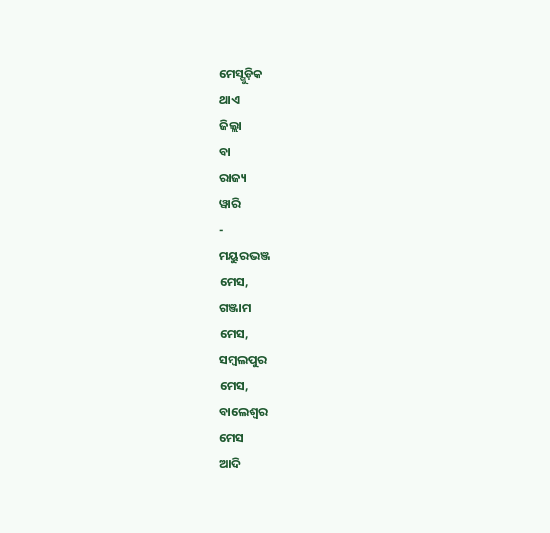ମେସ୍ଗୁଡ଼ିକ
ଥାଏ
ଜିଲ୍ଲା
ବା
ରାଜ୍ୟ
ୱାରି
-
ମୟୁରଭଞ୍ଜ
ମେସ,
ଗଞ୍ଜାମ
ମେସ,
ସମ୍ବଲପୁର
ମେସ,
ବାଲେଶ୍ୱର
ମେସ
ଆଦି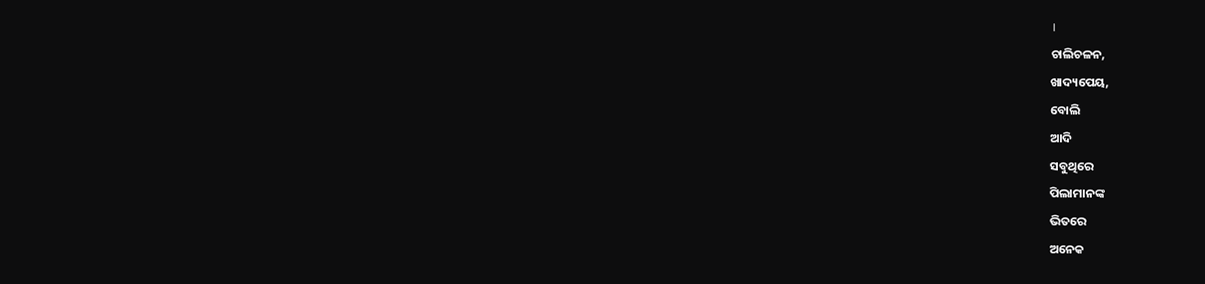।
ଚାଲିଚଳନ,
ଖାଦ୍ୟପେୟ,
ବୋଲି
ଆଦି
ସବୁଥିରେ
ପିଲାମାନଙ୍କ
ଭିତରେ
ଅନେକ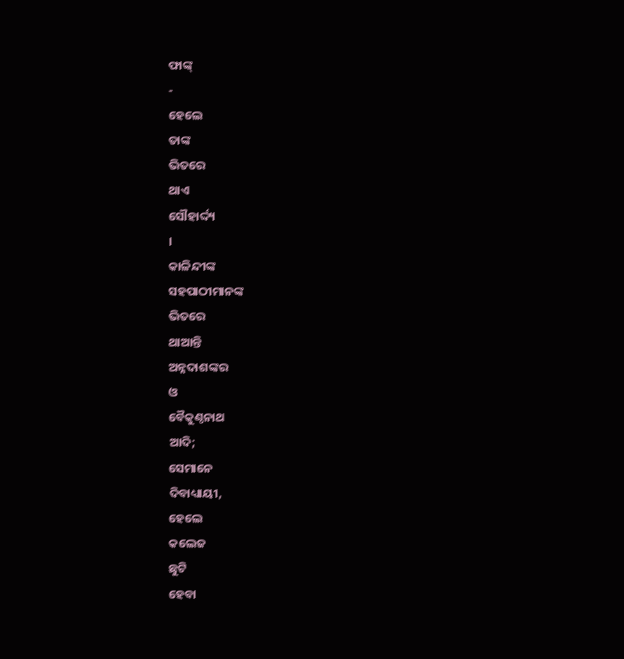ଫାଙ୍କ୍
-
ହେଲେ
ତାଙ୍କ
ଭିତରେ
ଥାଏ
ସୌହାର୍ଦ୍ଦ୍ୟ
।
କାଳିନ୍ଦୀଙ୍କ
ସହପାଠୀମାନଙ୍କ
ଭିତରେ
ଥାଆନ୍ତି
ଅନ୍ନଦାଶଙ୍କର
ଓ
ବୈକୁଣ୍ଠନାଥ
ଆଦି;
ସେମାନେ
ଦିବାଧ୍ୟାୟୀ,
ହେଲେ
କଲେଜ
ଛୁଟି
ହେବା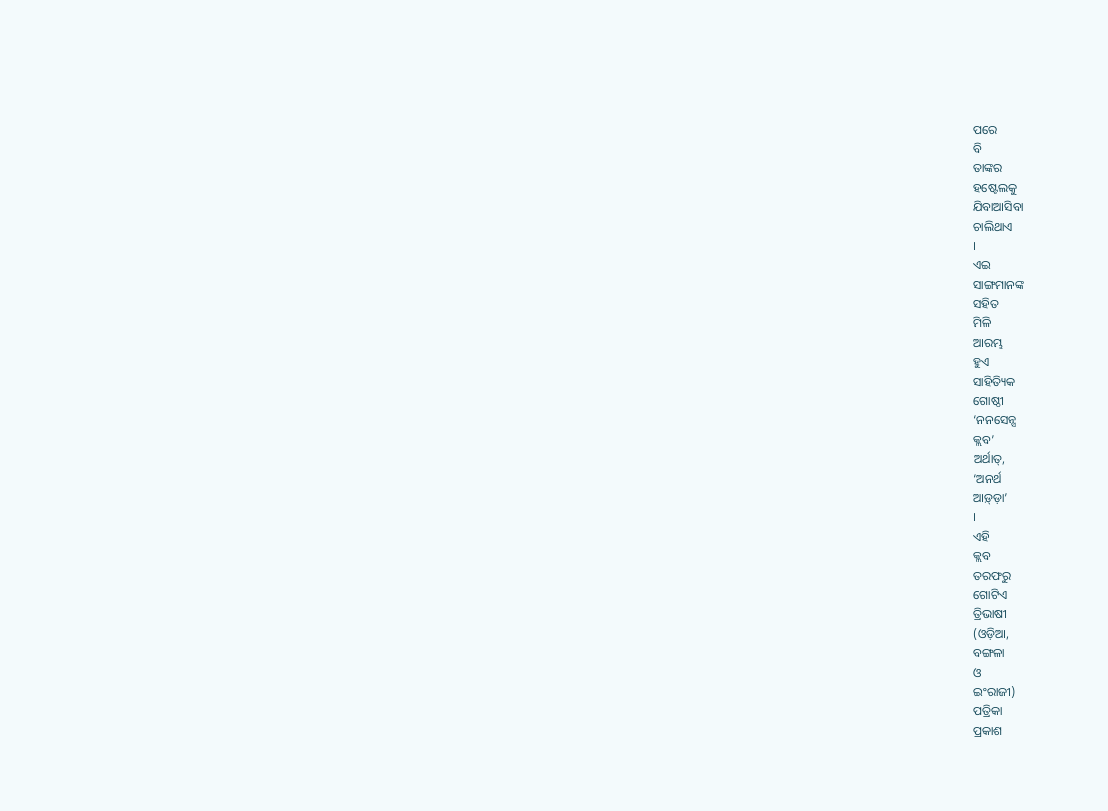ପରେ
ବି
ତାଙ୍କର
ହଷ୍ଟେଲକୁ
ଯିବାଆସିବା
ଚାଲିଥାଏ
।
ଏଇ
ସାଙ୍ଗମାନଙ୍କ
ସହିତ
ମିଳି
ଆରମ୍ଭ
ହୁଏ
ସାହିତ୍ୟିକ
ଗୋଷ୍ଠୀ
‘ନନସେନ୍ସ
କ୍ଲବ’
ଅର୍ଥାତ୍,
‘ଅନର୍ଥ
ଆଡ଼୍ଡ଼ା’
।
ଏହି
କ୍ଲବ
ତରଫରୁ
ଗୋଟିଏ
ତ୍ରିଭାଷୀ
(ଓଡ଼ିଆ,
ବଙ୍ଗଳା
ଓ
ଇଂରାଜୀ)
ପତ୍ରିକା
ପ୍ରକାଶ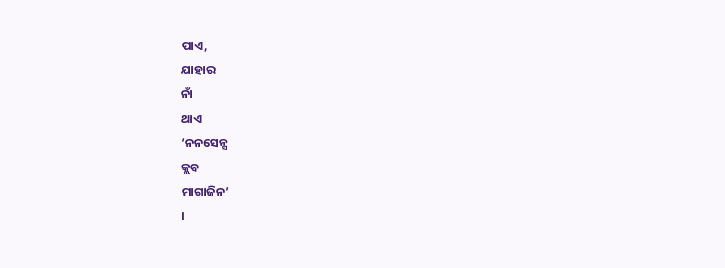ପାଏ,
ଯାହାର
ନାଁ
ଥାଏ
‘ନନସେନ୍ସ
କ୍ଲବ
ମାଗାଜିନ’
।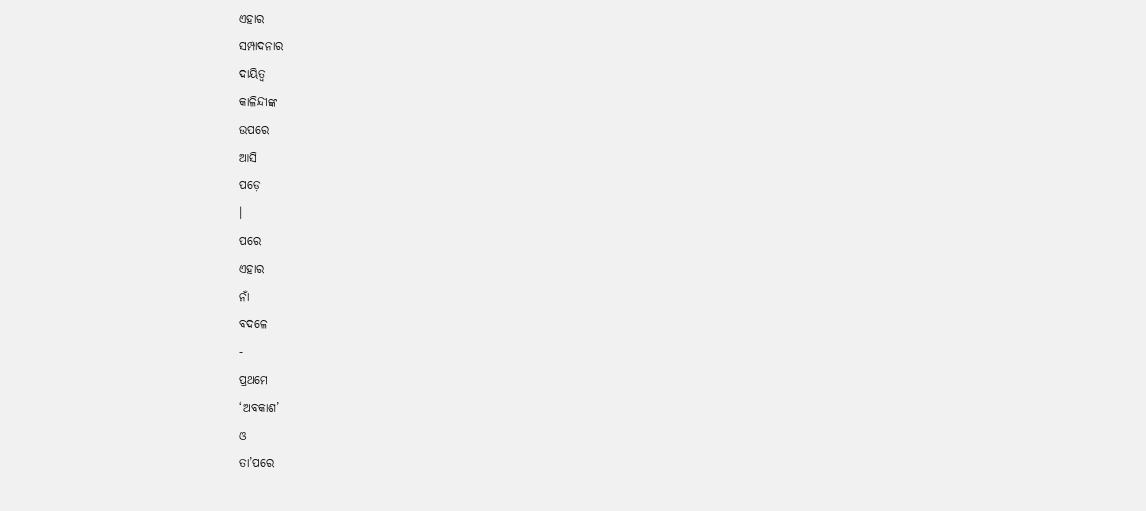ଏହାର
ସମ୍ପାଦନାର
ଦାୟିତ୍ୱ
କାଳିନ୍ଦୀଙ୍କ
ଉପରେ
ଆସି
ପଡ଼େ
।
ପରେ
ଏହାର
ନାଁ
ବଦଳେ
-
ପ୍ରଥମେ
‘ଅବକାଶ’
ଓ
ତା’ପରେ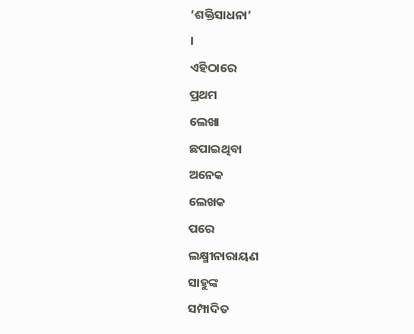‘ଶକ୍ତିସାଧନା’
।
ଏହିଠାରେ
ପ୍ରଥମ
ଲେଖା
ଛପାଇଥିବା
ଅନେକ
ଲେଖକ
ପରେ
ଲକ୍ଷ୍ମୀନାରାୟଣ
ସାହୁଙ୍କ
ସମ୍ପାଦିତ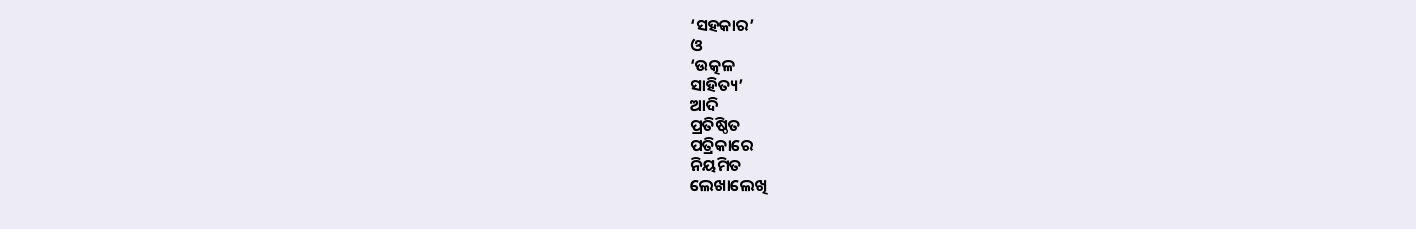‘ସହକାର’
ଓ
‘ଉତ୍କଳ
ସାହିତ୍ୟ’
ଆଦି
ପ୍ରତିଷ୍ଠିତ
ପତ୍ରିକାରେ
ନିୟମିତ
ଲେଖାଲେଖି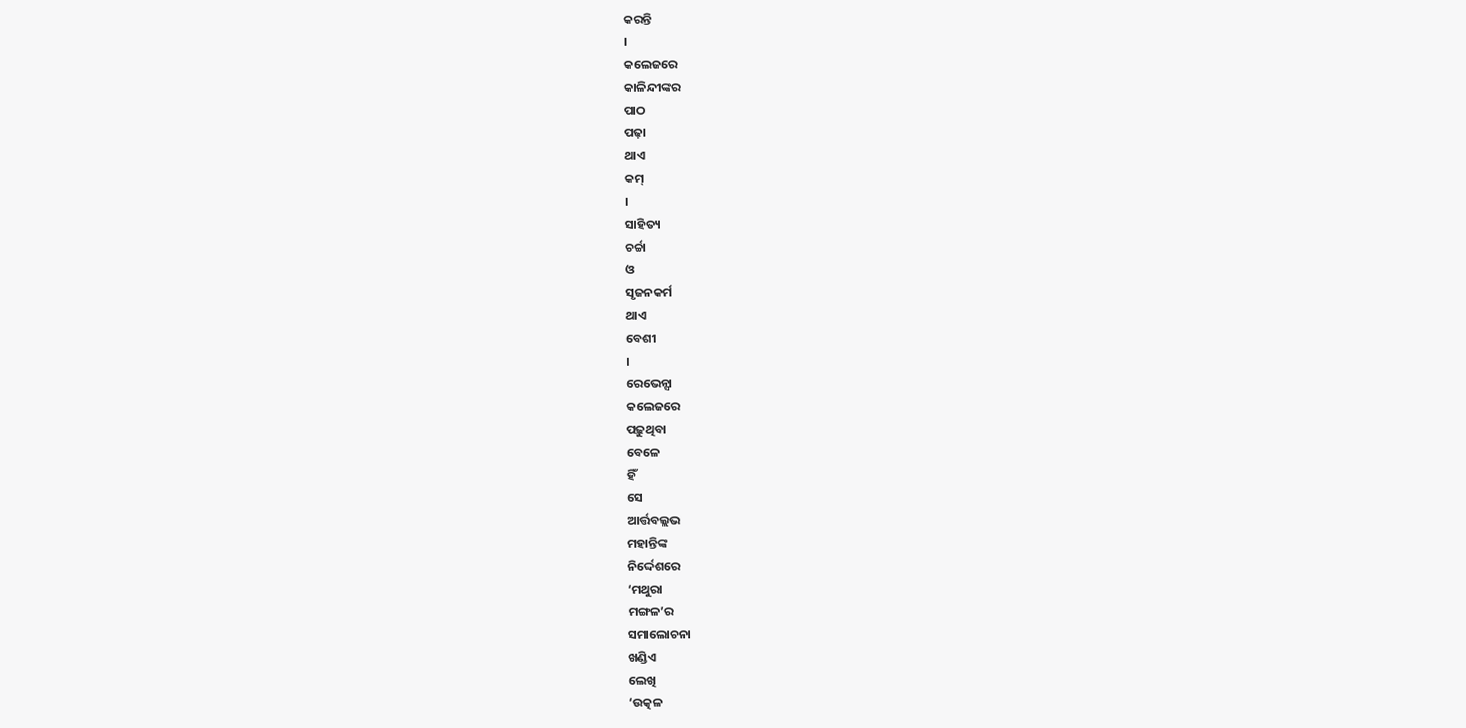କରନ୍ତି
।
କଲେଜରେ
କାଳିନ୍ଦୀଙ୍କର
ପାଠ
ପଢ଼ା
ଥାଏ
କମ୍
।
ସାହିତ୍ୟ
ଚର୍ଚ୍ଚା
ଓ
ସୃଜନକର୍ମ
ଥାଏ
ବେଶୀ
।
ରେଭେନ୍ସା
କଲେଜରେ
ପଢ଼ୁଥିବା
ବେଳେ
ହିଁ
ସେ
ଆର୍ତ୍ତବଲ୍ଲଭ
ମହାନ୍ତିଙ୍କ
ନିର୍ଦ୍ଦେଶରେ
‘ମଥୁରା
ମଙ୍ଗଳ’ର
ସମାଲୋଚନା
ଖଣ୍ଡିଏ
ଲେଖି
‘ଉତ୍କଳ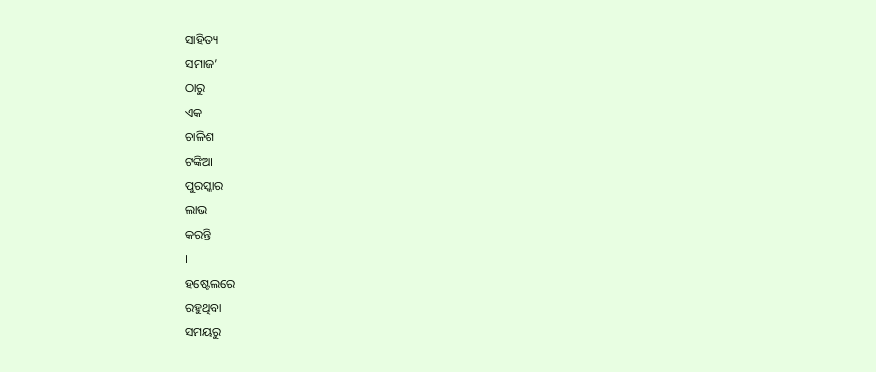ସାହିତ୍ୟ
ସମାଜ’
ଠାରୁ
ଏକ
ଚାଳିଶ
ଟଙ୍କିଆ
ପୁରସ୍କାର
ଲାଭ
କରନ୍ତି
।
ହଷ୍ଟେଲରେ
ରହୁଥିବା
ସମୟରୁ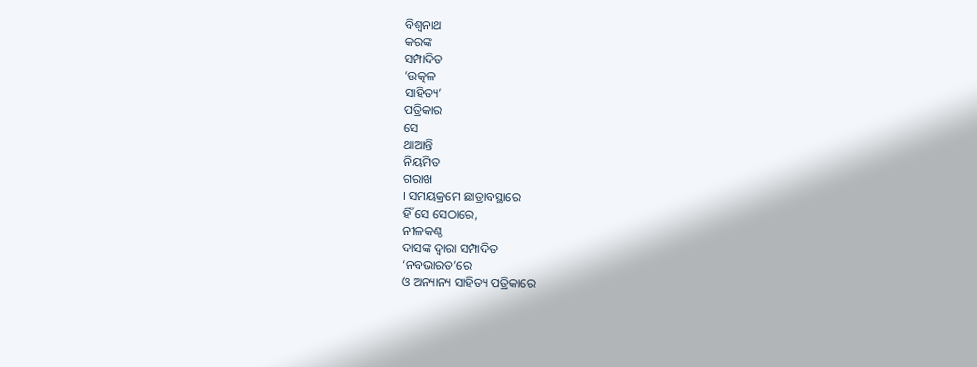ବିଶ୍ୱନାଥ
କରଙ୍କ
ସମ୍ପାଦିତ
‘ଉତ୍କଳ
ସାହିତ୍ୟ’
ପତ୍ରିକାର
ସେ
ଥାଆନ୍ତି
ନିୟମିତ
ଗରାଖ
। ସମୟକ୍ରମେ ଛାତ୍ରାବସ୍ଥାରେ
ହିଁ ସେ ସେଠାରେ,
ନୀଳକଣ୍ଠ
ଦାସଙ୍କ ଦ୍ୱାରା ସମ୍ପାଦିତ
‘ନବଭାରତ’ରେ
ଓ ଅନ୍ୟାନ୍ୟ ସାହିତ୍ୟ ପତ୍ରିକାରେ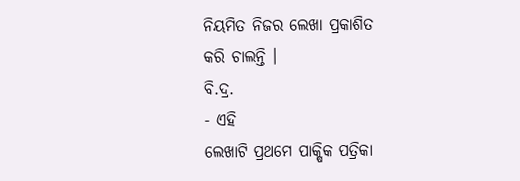ନିୟମିତ ନିଜର ଲେଖା ପ୍ରକାଶିତ
କରି ଚାଲନ୍ତି ।
ବି.ଦ୍ର.
- ଏହି
ଲେଖାଟି ପ୍ରଥମେ ପାକ୍ଷିକ ପତ୍ରିକା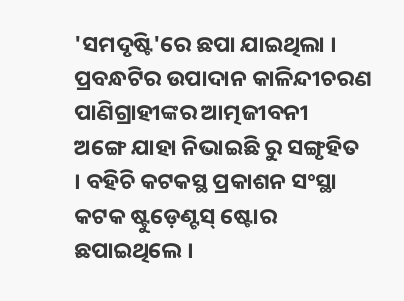'ସମଦୃଷ୍ଟି'ରେ ଛପା ଯାଇଥିଲା । ପ୍ରବନ୍ଧଟିର ଉପାଦାନ କାଳିନ୍ଦୀଚରଣ
ପାଣିଗ୍ରାହୀଙ୍କର ଆତ୍ମଜୀବନୀ
ଅଙ୍ଗେ ଯାହା ନିଭାଇଛି ରୁ ସଙ୍ଗୃହିତ
। ବହିଚି କଟକସ୍ଥ ପ୍ରକାଶନ ସଂସ୍ଥା
କଟକ ଷ୍ଟୁଡ଼େଣ୍ଟସ୍ ଷ୍ଟୋର
ଛପାଇଥିଲେ ।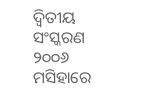ଦ୍ୱିତୀୟ ସଂସ୍କରଣ
୨୦୦୬ ମସିହାରେ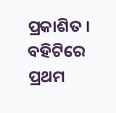ପ୍ରକାଶିତ ।
ବହିଟିରେ ପ୍ରଥମ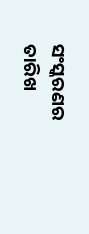ସଂସ୍କରଣର ତାରିଖ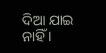ଦିଆ ଯାଇ ନାହିଁ ।